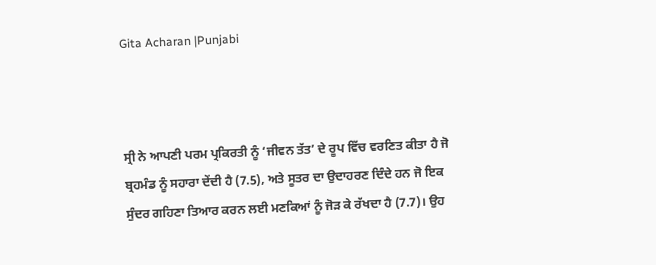Gita Acharan |Punjabi



ਸ੍ਰੀ ਨੇ ਆਪਣੀ ਪਰਮ ਪ੍ਰਕਿਰਤੀ ਨੂੰ ‘ਜੀਵਨ ਤੱਤ’ ਦੇ ਰੂਪ ਵਿੱਚ ਵਰਣਿਤ ਕੀਤਾ ਹੈ ਜੋ ਬ੍ਰਹਮੰਡ ਨੂੰ ਸਹਾਰਾ ਦੇਂਦੀ ਹੈ (7.5), ਅਤੇ ਸੂਤਰ ਦਾ ਉਦਾਹਰਣ ਦਿੰਦੇ ਹਨ ਜੋ ਇਕ ਸੁੰਦਰ ਗਹਿਣਾ ਤਿਆਰ ਕਰਨ ਲਈ ਮਣਕਿਆਂ ਨੂੰ ਜੋੜ ਕੇ ਰੱਖਦਾ ਹੈ (7.7)। ਉਹ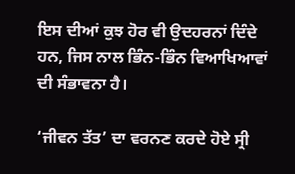ਇਸ ਦੀਆਂ ਕੁਝ ਹੋਰ ਵੀ ਉਦਹਰਨਾਂ ਦਿੰਦੇ ਹਨ, ਜਿਸ ਨਾਲ ਭਿੰਨ-ਭਿੰਨ ਵਿਆਖਿਆਵਾਂ ਦੀ ਸੰਭਾਵਨਾ ਹੈ।

‘ਜੀਵਨ ਤੱਤ’ ਦਾ ਵਰਨਣ ਕਰਦੇ ਹੋਏ ਸ੍ਰੀ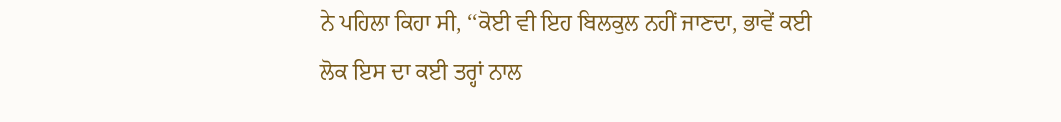ਨੇ ਪਹਿਲਾ ਕਿਹਾ ਸੀ, ‘‘ਕੋਈ ਵੀ ਇਹ ਬਿਲਕੁਲ ਨਹੀਂ ਜਾਣਦਾ, ਭਾਵੇਂ ਕਈ ਲੋਕ ਇਸ ਦਾ ਕਈ ਤਰ੍ਹਾਂ ਨਾਲ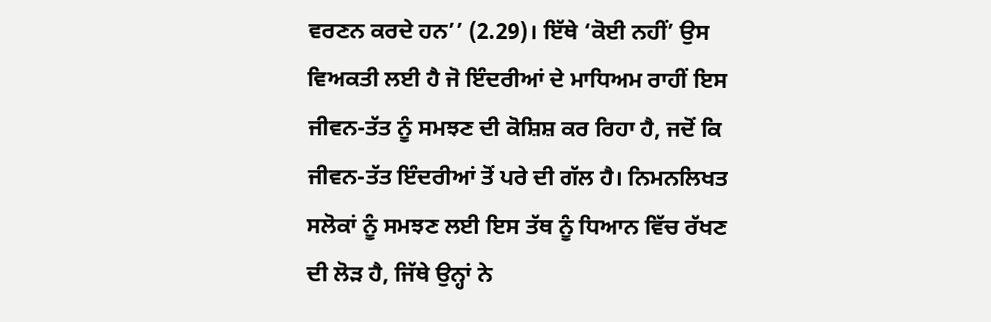ਵਰਣਨ ਕਰਦੇ ਹਨ’’ (2.29)। ਇੱਥੇ ‘ਕੋਈ ਨਹੀਂ’ ਉਸ ਵਿਅਕਤੀ ਲਈ ਹੈ ਜੋ ਇੰਦਰੀਆਂ ਦੇ ਮਾਧਿਅਮ ਰਾਹੀਂ ਇਸ ਜੀਵਨ-ਤੱਤ ਨੂੰ ਸਮਝਣ ਦੀ ਕੋਸ਼ਿਸ਼ ਕਰ ਰਿਹਾ ਹੈ, ਜਦੋਂ ਕਿ ਜੀਵਨ-ਤੱਤ ਇੰਦਰੀਆਂ ਤੋਂ ਪਰੇ ਦੀ ਗੱਲ ਹੈ। ਨਿਮਨਲਿਖਤ ਸਲੋਕਾਂ ਨੂੰ ਸਮਝਣ ਲਈ ਇਸ ਤੱਥ ਨੂੰ ਧਿਆਨ ਵਿੱਚ ਰੱਖਣ ਦੀ ਲੋੜ ਹੈ, ਜਿੱਥੇ ਉਨ੍ਹਾਂ ਨੇ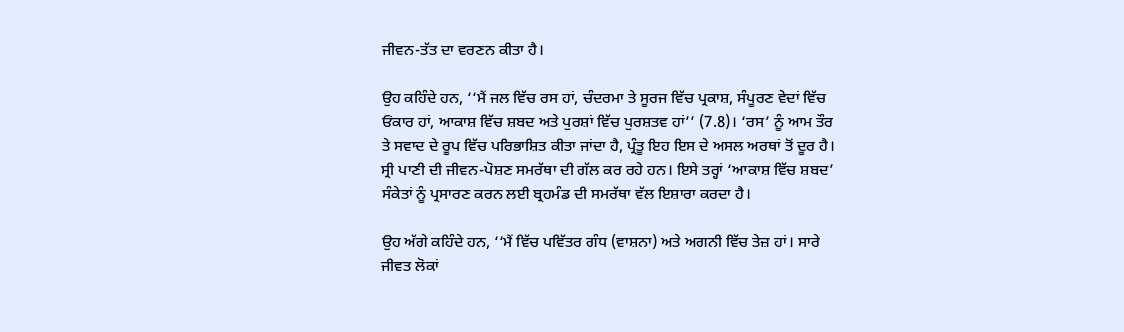ਜੀਵਨ-ਤੱਤ ਦਾ ਵਰਣਨ ਕੀਤਾ ਹੈ।

ਉਹ ਕਹਿੰਦੇ ਹਨ, ‘‘ਮੈਂ ਜਲ ਵਿੱਚ ਰਸ ਹਾਂ, ਚੰਦਰਮਾ ਤੇ ਸੂਰਜ ਵਿੱਚ ਪ੍ਰਕਾਸ਼, ਸੰਪੂਰਣ ਵੇਦਾਂ ਵਿੱਚ ਓਂਕਾਰ ਹਾਂ, ਆਕਾਸ਼ ਵਿੱਚ ਸ਼ਬਦ ਅਤੇ ਪੁਰਸ਼ਾਂ ਵਿੱਚ ਪੁਰਸ਼ਤਵ ਹਾਂ’’ (7.8)। ‘ਰਸ’ ਨੂੰ ਆਮ ਤੌਰ ਤੇ ਸਵਾਦ ਦੇ ਰੂਪ ਵਿੱਚ ਪਰਿਭਾਸ਼ਿਤ ਕੀਤਾ ਜਾਂਦਾ ਹੈ, ਪ੍ਰੰਤੂ ਇਹ ਇਸ ਦੇ ਅਸਲ ਅਰਥਾਂ ਤੋਂ ਦੂਰ ਹੈ। ਸ੍ਰੀ ਪਾਣੀ ਦੀ ਜੀਵਨ-ਪੋਸ਼ਣ ਸਮਰੱਥਾ ਦੀ ਗੱਲ ਕਰ ਰਹੇ ਹਨ। ਇਸੇ ਤਰ੍ਹਾਂ ‘ਆਕਾਸ਼ ਵਿੱਚ ਸ਼ਬਦ’ ਸੰਕੇਤਾਂ ਨੂੰ ਪ੍ਰਸਾਰਣ ਕਰਨ ਲਈ ਬ੍ਰਹਮੰਡ ਦੀ ਸਮਰੱਥਾ ਵੱਲ ਇਸ਼ਾਰਾ ਕਰਦਾ ਹੈ।

ਉਹ ਅੱਗੇ ਕਹਿੰਦੇ ਹਨ, ‘‘ਮੈਂ ਵਿੱਚ ਪਵਿੱਤਰ ਗੰਧ (ਵਾਸ਼ਨਾ) ਅਤੇ ਅਗਨੀ ਵਿੱਚ ਤੇਜ਼ ਹਾਂ। ਸਾਰੇ ਜੀਵਤ ਲੋਕਾਂ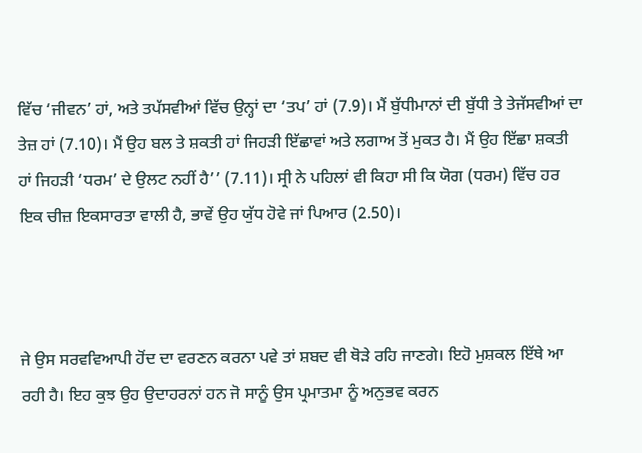ਵਿੱਚ ‘ਜੀਵਨ’ ਹਾਂ, ਅਤੇ ਤਪੱਸਵੀਆਂ ਵਿੱਚ ਉਨ੍ਹਾਂ ਦਾ ‘ਤਪ’ ਹਾਂ (7.9)। ਮੈਂ ਬੁੱਧੀਮਾਨਾਂ ਦੀ ਬੁੱਧੀ ਤੇ ਤੇਜੱਸਵੀਆਂ ਦਾ ਤੇਜ਼ ਹਾਂ (7.10)। ਮੈਂ ਉਹ ਬਲ ਤੇ ਸ਼ਕਤੀ ਹਾਂ ਜਿਹੜੀ ਇੱਛਾਵਾਂ ਅਤੇ ਲਗਾਅ ਤੋਂ ਮੁਕਤ ਹੈ। ਮੈਂ ਉਹ ਇੱਛਾ ਸ਼ਕਤੀ ਹਾਂ ਜਿਹੜੀ ‘ਧਰਮ’ ਦੇ ਉਲਟ ਨਹੀਂ ਹੈ’’ (7.11)। ਸ੍ਰੀ ਨੇ ਪਹਿਲਾਂ ਵੀ ਕਿਹਾ ਸੀ ਕਿ ਯੋਗ (ਧਰਮ) ਵਿੱਚ ਹਰ ਇਕ ਚੀਜ਼ ਇਕਸਾਰਤਾ ਵਾਲੀ ਹੈ, ਭਾਵੇਂ ਉਹ ਯੁੱਧ ਹੋਵੇ ਜਾਂ ਪਿਆਰ (2.50)।



ਜੇ ਉਸ ਸਰਵਵਿਆਪੀ ਹੋਂਦ ਦਾ ਵਰਣਨ ਕਰਨਾ ਪਵੇ ਤਾਂ ਸ਼ਬਦ ਵੀ ਥੋੜੇ ਰਹਿ ਜਾਣਗੇ। ਇਹੋ ਮੁਸ਼ਕਲ ਇੱਥੇ ਆ ਰਹੀ ਹੈ। ਇਹ ਕੁਝ ਉਹ ਉਦਾਹਰਨਾਂ ਹਨ ਜੋ ਸਾਨੂੰ ਉਸ ਪ੍ਰਮਾਤਮਾ ਨੂੰ ਅਨੁਭਵ ਕਰਨ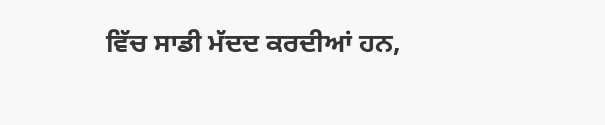ਵਿੱਚ ਸਾਡੀ ਮੱਦਦ ਕਰਦੀਆਂ ਹਨ,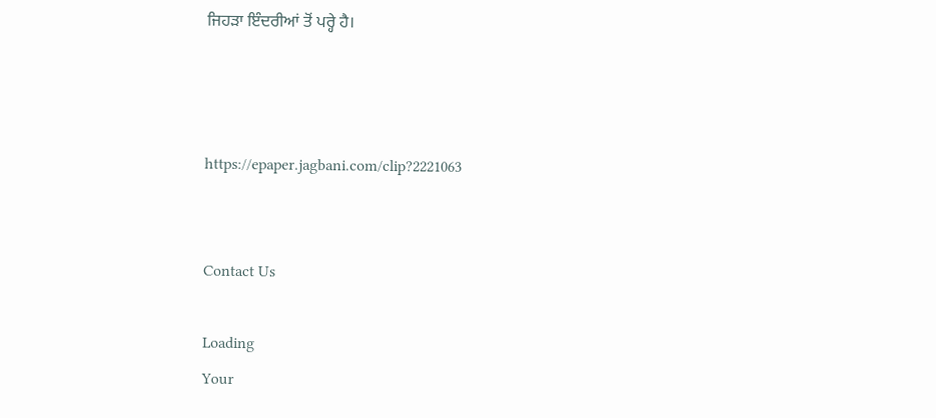ਜਿਹੜਾ ਇੰਦਰੀਆਂ ਤੋਂ ਪਰ੍ਹੇ ਹੈ।



https://epaper.jagbani.com/clip?2221063


Contact Us

Loading
Your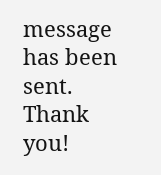message has been sent. Thank you!